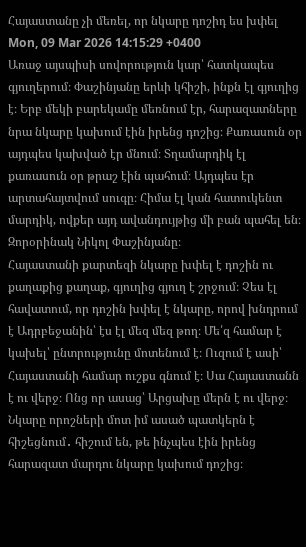Հայաստանը չի մեռել, որ նկարը դոշիդ ես խփել
Mon, 09 Mar 2026 14:15:29 +0400
Առաջ այսպիսի սովորություն կար՝ հատկապես գյուղերում։ Փաշինյանը երևի կհիշի, ինքն էլ գյուղից է։ Երբ մեկի բարեկամը մեռնում էր, հարազատները նրա նկարը կախում էին իրենց դոշից։ Քառասուն օր այդպես կախված էր մնում։ Տղամարդիկ էլ քառասուն օր թրաշ էին պահում։ Այդպես էր արտահայտվում սուգը։ Հիմա էլ կան հատուկենտ մարդիկ, ովքեր այդ ավանդույթից մի բան պահել են։
Զորօրինակ Նիկոլ Փաշինյանը։
Հայաստանի քարտեզի նկարը խփել է դոշին ու քաղաքից քաղաք, գյուղից գյուղ է շրջում։ Չես էլ հավատում, որ դոշին խփել է նկարը, որով խնդրում է Ադրբեջանին՝ էս էլ մեզ մեզ թող։ Մե՛զ համար է կախել՝ ընտրությունը մոտենում է։ Ուզում է ասի՝ Հայաստանի համար ուշքս գնում է։ Սա Հայաստանն է ու վերջ։ Ոնց որ ասաց՝ Արցախը մերն է ու վերջ։ Նկարը որոշների մոտ իմ ասած պատկերն է հիշեցնում․ հիշում են, թե ինչպես էին իրենց հարազատ մարդու նկարը կախում դոշից։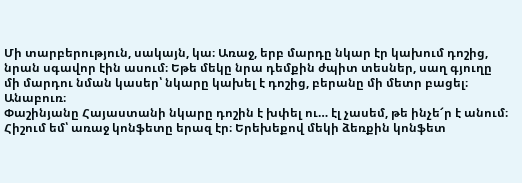Մի տարբերություն, սակայն, կա։ Առաջ, երբ մարդը նկար էր կախում դոշից, նրան սգավոր էին ասում։ Եթե մեկը նրա դեմքին ժպիտ տեսներ, սաղ գյուղը մի մարդու նման կասեր՝ նկարը կախել է դոշից, բերանը մի մետր բացել։ Անաբուռ։
Փաշինյանը Հայաստանի նկարը դոշին է խփել ու… էլ չասեմ, թե ինչե՜ր է անում։
Հիշում եմ՝ առաջ կոնֆետը երազ էր։ Երեխեքով մեկի ձեռքին կոնֆետ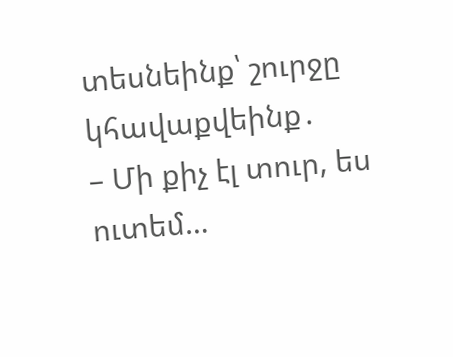տեսնեինք՝ շուրջը կհավաքվեինք․
– Մի քիչ էլ տուր, ես ուտեմ…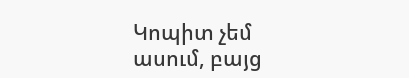Կոպիտ չեմ ասում, բայց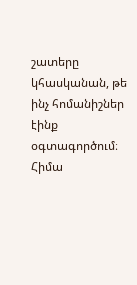շատերը կհասկանան, թե ինչ հոմանիշներ էինք օգտագործում։
Հիմա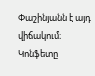Փաշինյանն է այդ վիճակում։
Կոնֆետը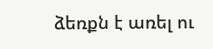ձեռքն է առել ու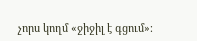չորս կողմ «ջիջիլ է գցում»։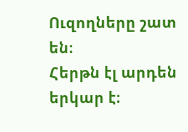Ուզողները շատ են։
Հերթն էլ արդեն երկար է։